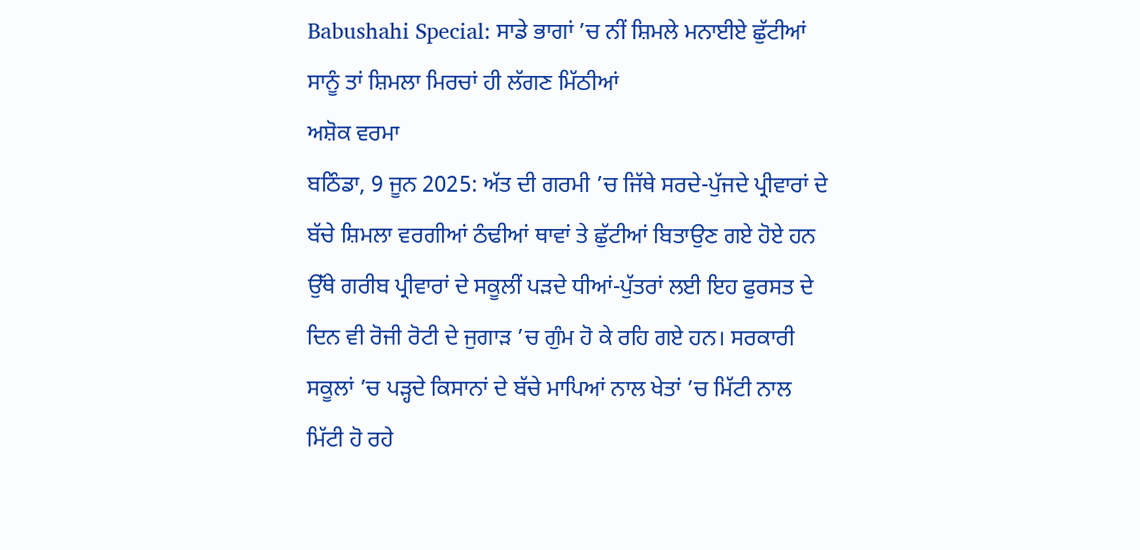Babushahi Special: ਸਾਡੇ ਭਾਗਾਂ ’ਚ ਨੀਂ ਸ਼ਿਮਲੇ ਮਨਾਈਏ ਛੁੱਟੀਆਂ ਸਾਨੂੰ ਤਾਂ ਸ਼ਿਮਲਾ ਮਿਰਚਾਂ ਹੀ ਲੱਗਣ ਮਿੱਠੀਆਂ
ਅਸ਼ੋਕ ਵਰਮਾ
ਬਠਿੰਡਾ, 9 ਜੂਨ 2025: ਅੱਤ ਦੀ ਗਰਮੀ ’ਚ ਜਿੱਥੇ ਸਰਦੇ-ਪੁੱਜਦੇ ਪ੍ਰੀਵਾਰਾਂ ਦੇ ਬੱਚੇ ਸ਼ਿਮਲਾ ਵਰਗੀਆਂ ਠੰਢੀਆਂ ਥਾਵਾਂ ਤੇ ਛੁੱਟੀਆਂ ਬਿਤਾਉਣ ਗਏ ਹੋਏ ਹਨ ਉੱਥੇ ਗਰੀਬ ਪ੍ਰੀਵਾਰਾਂ ਦੇ ਸਕੂਲੀਂ ਪੜਦੇ ਧੀਆਂ-ਪੁੱਤਰਾਂ ਲਈ ਇਹ ਫੁਰਸਤ ਦੇ ਦਿਨ ਵੀ ਰੋਜੀ ਰੋਟੀ ਦੇ ਜੁਗਾੜ ’ਚ ਗੁੰਮ ਹੋ ਕੇ ਰਹਿ ਗਏ ਹਨ। ਸਰਕਾਰੀ ਸਕੂਲਾਂ ’ਚ ਪੜ੍ਹਦੇ ਕਿਸਾਨਾਂ ਦੇ ਬੱਚੇ ਮਾਪਿਆਂ ਨਾਲ ਖੇਤਾਂ ’ਚ ਮਿੱਟੀ ਨਾਲ ਮਿੱਟੀ ਹੋ ਰਹੇ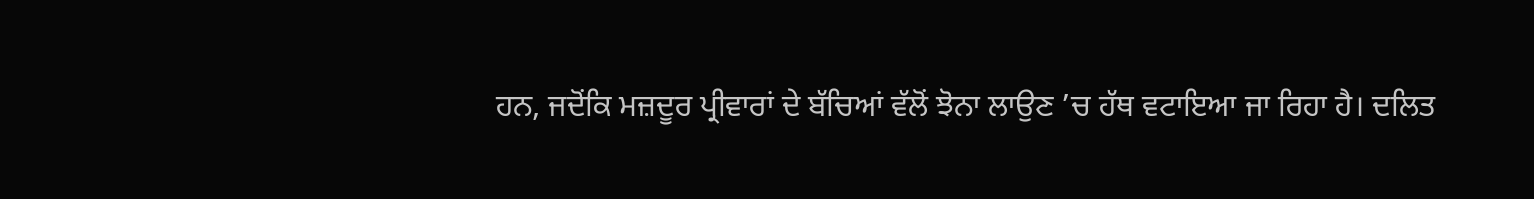ਹਨ, ਜਦੋਂਕਿ ਮਜ਼ਦੂਰ ਪ੍ਰੀਵਾਰਾਂ ਦੇ ਬੱਚਿਆਂ ਵੱਲੋਂ ਝੋਨਾ ਲਾਉਣ ’ਚ ਹੱਥ ਵਟਾਇਆ ਜਾ ਰਿਹਾ ਹੈ। ਦਲਿਤ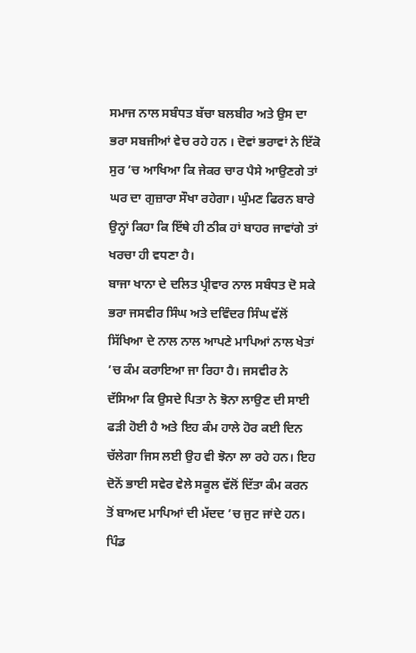ਸਮਾਜ ਨਾਲ ਸਬੰਧਤ ਬੱਚਾ ਬਲਬੀਰ ਅਤੇ ਉਸ ਦਾ ਭਰਾ ਸਬਜੀਆਂ ਵੇਚ ਰਹੇ ਹਨ । ਦੋਵਾਂ ਭਰਾਵਾਂ ਨੇ ਇੱਕੋ ਸੁਰ ’ਚ ਆਖਿਆ ਕਿ ਜੇਕਰ ਚਾਰ ਪੈਸੇ ਆਉਣਗੇ ਤਾਂ ਘਰ ਦਾ ਗੁਜ਼ਾਰਾ ਸੌਖਾ ਰਹੇਗਾ। ਘੁੰਮਣ ਫਿਰਨ ਬਾਰੇ ਉਨ੍ਹਾਂ ਕਿਹਾ ਕਿ ਇੱਥੇ ਹੀ ਠੀਕ ਹਾਂ ਬਾਹਰ ਜਾਵਾਂਗੇ ਤਾਂ ਖਰਚਾ ਹੀ ਵਧਣਾ ਹੈ।
ਬਾਜਾ ਖਾਨਾ ਦੇ ਦਲਿਤ ਪ੍ਰੀਵਾਰ ਨਾਲ ਸਬੰਧਤ ਦੋ ਸਕੇ ਭਰਾ ਜਸਵੀਰ ਸਿੰਘ ਅਤੇ ਦਵਿੰਦਰ ਸਿੰਘ ਵੱਲੋਂ ਸਿੱਖਿਆ ਦੇ ਨਾਲ ਨਾਲ ਆਪਣੇ ਮਾਪਿਆਂ ਨਾਲ ਖੇਤਾਂ ’ਚ ਕੰਮ ਕਰਾਇਆ ਜਾ ਰਿਹਾ ਹੈ। ਜਸਵੀਰ ਨੇ ਦੱਸਿਆ ਕਿ ਉਸਦੇ ਪਿਤਾ ਨੇ ਝੋਨਾ ਲਾਉਣ ਦੀ ਸਾਈ ਫੜੀ ਹੋਈ ਹੈ ਅਤੇ ਇਹ ਕੰਮ ਹਾਲੇ ਹੋਰ ਕਈ ਦਿਨ ਚੱਲੇਗਾ ਜਿਸ ਲਈ ਉਹ ਵੀ ਝੋਨਾ ਲਾ ਰਹੇ ਹਨ। ਇਹ ਦੋਨੋਂ ਭਾਈ ਸਵੇਰ ਵੇਲੇ ਸਕੂਲ ਵੱਲੋਂ ਦਿੱਤਾ ਕੰਮ ਕਰਨ ਤੋਂ ਬਾਅਦ ਮਾਪਿਆਂ ਦੀ ਮੱਦਦ ’ਚ ਜੁਟ ਜਾਂਦੇ ਹਨ। ਪਿੰਡ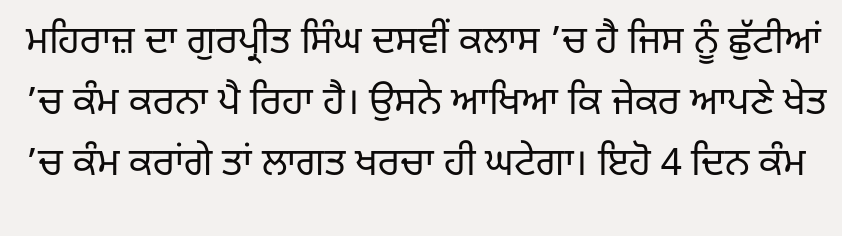ਮਹਿਰਾਜ਼ ਦਾ ਗੁਰਪ੍ਰੀਤ ਸਿੰਘ ਦਸਵੀਂ ਕਲਾਸ ’ਚ ਹੈ ਜਿਸ ਨੂੰ ਛੁੱਟੀਆਂ ’ਚ ਕੰਮ ਕਰਨਾ ਪੈ ਰਿਹਾ ਹੈ। ਉਸਨੇ ਆਖਿਆ ਕਿ ਜੇਕਰ ਆਪਣੇ ਖੇਤ ’ਚ ਕੰਮ ਕਰਾਂਗੇ ਤਾਂ ਲਾਗਤ ਖਰਚਾ ਹੀ ਘਟੇਗਾ। ਇਹੋ 4 ਦਿਨ ਕੰਮ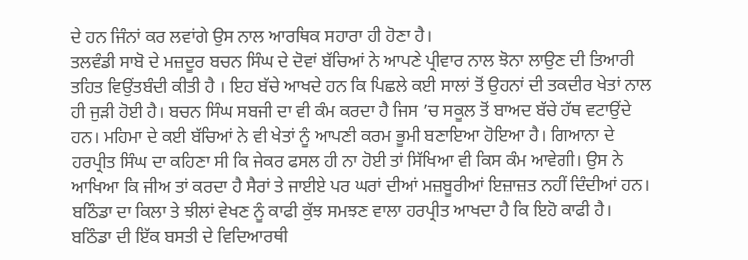ਦੇ ਹਨ ਜਿੰਨਾਂ ਕਰ ਲਵਾਂਗੇ ਉਸ ਨਾਲ ਆਰਥਿਕ ਸਹਾਰਾ ਹੀ ਹੋਣਾ ਹੈ।
ਤਲਵੰਡੀ ਸਾਬੋ ਦੇ ਮਜ਼ਦੂਰ ਬਚਨ ਸਿੰਘ ਦੇ ਦੋਵਾਂ ਬੱਚਿਆਂ ਨੇ ਆਪਣੇ ਪ੍ਰੀਵਾਰ ਨਾਲ ਝੋਨਾ ਲਾਉਣ ਦੀ ਤਿਆਰੀ ਤਹਿਤ ਵਿਉਂਤਬੰਦੀ ਕੀਤੀ ਹੈ । ਇਹ ਬੱਚੇ ਆਖਦੇ ਹਨ ਕਿ ਪਿਛਲੇ ਕਈ ਸਾਲਾਂ ਤੋਂ ਉਹਨਾਂ ਦੀ ਤਕਦੀਰ ਖੇਤਾਂ ਨਾਲ ਹੀ ਜੁੜੀ ਹੋਈ ਹੈ। ਬਚਨ ਸਿੰਘ ਸਬਜੀ ਦਾ ਵੀ ਕੰਮ ਕਰਦਾ ਹੈ ਜਿਸ ’ਚ ਸਕੂਲ ਤੋਂ ਬਾਅਦ ਬੱਚੇ ਹੱਥ ਵਟਾਉਂਦੇ ਹਨ। ਮਹਿਮਾ ਦੇ ਕਈ ਬੱਚਿਆਂ ਨੇ ਵੀ ਖੇਤਾਂ ਨੂੰ ਆਪਣੀ ਕਰਮ ਭੂਮੀ ਬਣਾਇਆ ਹੋਇਆ ਹੈ। ਗਿਆਨਾ ਦੇ ਹਰਪ੍ਰੀਤ ਸਿੰਘ ਦਾ ਕਹਿਣਾ ਸੀ ਕਿ ਜੇਕਰ ਫਸਲ ਹੀ ਨਾ ਹੋਈ ਤਾਂ ਸਿੱਖਿਆ ਵੀ ਕਿਸ ਕੰਮ ਆਵੇਗੀ। ਉਸ ਨੇ ਆਖਿਆ ਕਿ ਜੀਅ ਤਾਂ ਕਰਦਾ ਹੈ ਸੈਰਾਂ ਤੇ ਜਾਈਏ ਪਰ ਘਰਾਂ ਦੀਆਂ ਮਜ਼ਬੂਰੀਆਂ ਇਜ਼ਾਜ਼ਤ ਨਹੀਂ ਦਿੰਦੀਆਂ ਹਨ। ਬਠਿੰਡਾ ਦਾ ਕਿਲਾ ਤੇ ਝੀਲਾਂ ਵੇਖਣ ਨੂੰ ਕਾਫੀ ਕੁੱਝ ਸਮਝਣ ਵਾਲਾ ਹਰਪ੍ਰੀਤ ਆਖਦਾ ਹੈ ਕਿ ਇਹੋ ਕਾਫੀ ਹੈ।
ਬਠਿੰਡਾ ਦੀ ਇੱਕ ਬਸਤੀ ਦੇ ਵਿਦਿਆਰਥੀ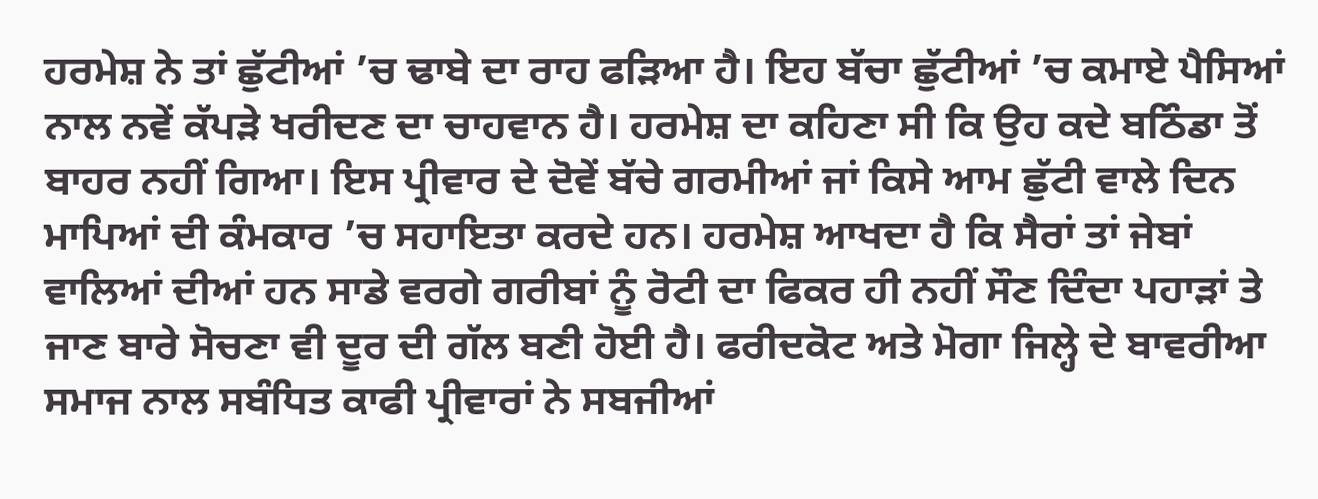ਹਰਮੇਸ਼ ਨੇ ਤਾਂ ਛੁੱਟੀਆਂ ’ਚ ਢਾਬੇ ਦਾ ਰਾਹ ਫੜਿਆ ਹੈ। ਇਹ ਬੱਚਾ ਛੁੱਟੀਆਂ ’ਚ ਕਮਾਏ ਪੈਸਿਆਂ ਨਾਲ ਨਵੇਂ ਕੱਪੜੇ ਖਰੀਦਣ ਦਾ ਚਾਹਵਾਨ ਹੈ। ਹਰਮੇਸ਼ ਦਾ ਕਹਿਣਾ ਸੀ ਕਿ ਉਹ ਕਦੇ ਬਠਿੰਡਾ ਤੋਂ ਬਾਹਰ ਨਹੀਂ ਗਿਆ। ਇਸ ਪ੍ਰੀਵਾਰ ਦੇ ਦੋਵੇਂ ਬੱਚੇ ਗਰਮੀਆਂ ਜਾਂ ਕਿਸੇ ਆਮ ਛੁੱਟੀ ਵਾਲੇ ਦਿਨ ਮਾਪਿਆਂ ਦੀ ਕੰਮਕਾਰ ’ਚ ਸਹਾਇਤਾ ਕਰਦੇ ਹਨ। ਹਰਮੇਸ਼ ਆਖਦਾ ਹੈ ਕਿ ਸੈਰਾਂ ਤਾਂ ਜੇਬਾਂ ਵਾਲਿਆਂ ਦੀਆਂ ਹਨ ਸਾਡੇ ਵਰਗੇ ਗਰੀਬਾਂ ਨੂੰ ਰੋਟੀ ਦਾ ਫਿਕਰ ਹੀ ਨਹੀਂ ਸੌਣ ਦਿੰਦਾ ਪਹਾੜਾਂ ਤੇ ਜਾਣ ਬਾਰੇ ਸੋਚਣਾ ਵੀ ਦੂਰ ਦੀ ਗੱਲ ਬਣੀ ਹੋਈ ਹੈ। ਫਰੀਦਕੋਟ ਅਤੇ ਮੋਗਾ ਜਿਲ੍ਹੇ ਦੇ ਬਾਵਰੀਆ ਸਮਾਜ ਨਾਲ ਸਬੰਧਿਤ ਕਾਫੀ ਪ੍ਰੀਵਾਰਾਂ ਨੇ ਸਬਜੀਆਂ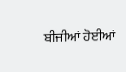ਬੀਜੀਆਂ ਹੋਈਆਂ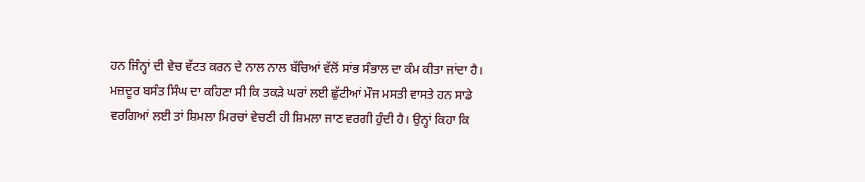ਹਨ ਜਿੰਨ੍ਹਾਂ ਦੀ ਵੇਚ ਵੱਟਤ ਕਰਨ ਦੇ ਨਾਲ ਨਾਲ ਬੱਚਿਆਂ ਵੱਲੋਂ ਸਾਂਭ ਸੰਭਾਲ ਦਾ ਕੰਮ ਕੀਤਾ ਜਾਂਦਾ ਹੈ।
ਮਜ਼ਦੂਰ ਬਸੰਤ ਸਿੰਘ ਦਾ ਕਹਿਣਾ ਸੀ ਕਿ ਤਕੜੇ ਘਰਾਂ ਲਈ ਛੁੱਟੀਆਂ ਮੌਜ ਮਸਤੀ ਵਾਸਤੇ ਹਨ ਸਾਡੇ ਵਰਗਿਆਂ ਲਈ ਤਾਂ ਸ਼ਿਮਲਾ ਮਿਰਚਾਂ ਵੇਚਣੀ ਹੀ ਸ਼ਿਮਲਾ ਜਾਣ ਵਰਗੀ ਹੁੰਦੀ ਹੈ। ਉਨ੍ਹਾਂ ਕਿਹਾ ਕਿ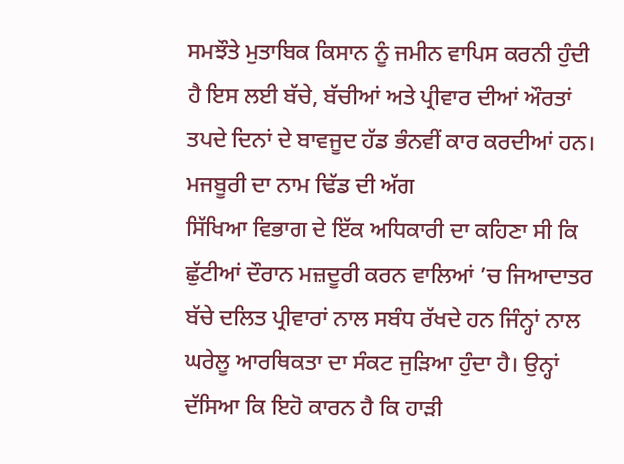ਸਮਝੌਤੇ ਮੁਤਾਬਿਕ ਕਿਸਾਨ ਨੂੰ ਜਮੀਨ ਵਾਪਿਸ ਕਰਨੀ ਹੁੰਦੀ ਹੈ ਇਸ ਲਈ ਬੱਚੇ, ਬੱਚੀਆਂ ਅਤੇ ਪ੍ਰੀਵਾਰ ਦੀਆਂ ਔਰਤਾਂ ਤਪਦੇ ਦਿਨਾਂ ਦੇ ਬਾਵਜੂਦ ਹੱਡ ਭੰਨਵੀਂ ਕਾਰ ਕਰਦੀਆਂ ਹਨ।
ਮਜਬੂਰੀ ਦਾ ਨਾਮ ਢਿੱਡ ਦੀ ਅੱਗ
ਸਿੱਖਿਆ ਵਿਭਾਗ ਦੇ ਇੱਕ ਅਧਿਕਾਰੀ ਦਾ ਕਹਿਣਾ ਸੀ ਕਿ ਛੁੱਟੀਆਂ ਦੌਰਾਨ ਮਜ਼ਦੂਰੀ ਕਰਨ ਵਾਲਿਆਂ ’ਚ ਜਿਆਦਾਤਰ ਬੱਚੇ ਦਲਿਤ ਪ੍ਰੀਵਾਰਾਂ ਨਾਲ ਸਬੰਧ ਰੱਖਦੇ ਹਨ ਜਿੰਨ੍ਹਾਂ ਨਾਲ ਘਰੇਲੂ ਆਰਥਿਕਤਾ ਦਾ ਸੰਕਟ ਜੁੜਿਆ ਹੁੰਦਾ ਹੈ। ਉਨ੍ਹਾਂ ਦੱਸਿਆ ਕਿ ਇਹੋ ਕਾਰਨ ਹੈ ਕਿ ਹਾੜੀ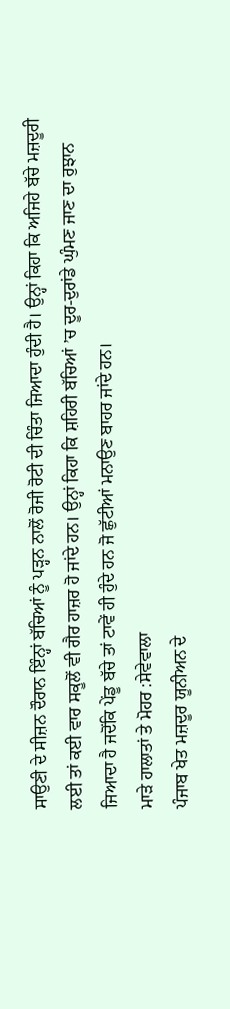ਸਾਉਣੀ ਦੇ ਸੀਜ਼ਨ ਦੌਰਾਨ ਇੰਨ੍ਹਾਂ ਬੱਚਿਆਂ ਨੂੰ ਪੜ੍ਹਨ ਨਾਲੋਂ ਰੋਜੀ ਰੋਟੀ ਦੀ ਚਿੰਤਾ ਜਿਆਦਾ ਹੁੰਦੀ ਹੈ। ਉਨ੍ਹਾਂ ਕਿਹਾ ਕਿ ਅਜਿਹੇ ਬੱਚੇ ਮਜ਼ਦੂਰੀ ਲਈ ਤਾਂ ਕਈ ਵਾਰ ਸਕੂਲੋਂ ਵੀ ਗੈਰ ਹਾਜ਼ਰ ਹੋ ਜਾਂਦੇ ਹਨ। ਉਨ੍ਹਾਂ ਕਿਹਾ ਕਿ ਸ਼ਹਿਰੀ ਬੱਚਿਆਂ ’ਚ ਦੂਰ-ਦੁਰਾਂਡੇ ਘੁੰਮਣ ਜਾਣ ਦਾ ਰੁਝਾਨ ਜਿਆਦਾ ਹੈ ਜਦੋਂਕਿ ਪੇਂਡੂ ਬੱਚੇ ਤਾਂ ਟਾਵੇਂ ਹੀ ਹੁੰਦੇ ਹਨ ਜੋ ਛੁੱਟੀਆਂ ਮਨਾਉਣ ਬਾਹਰ ਜਾਂਦੇ ਹਨ।
ਮਾੜੇ ਹਾਲਾਤਾਂ ਤੇ ਮੋਹਰ :ਸੇਵੇਵਾਲਾ
ਪੰਜਾਬ ਖੇਤ ਮਜ਼ਦੂਰ ਯੂਨੀਅਨ ਦੇ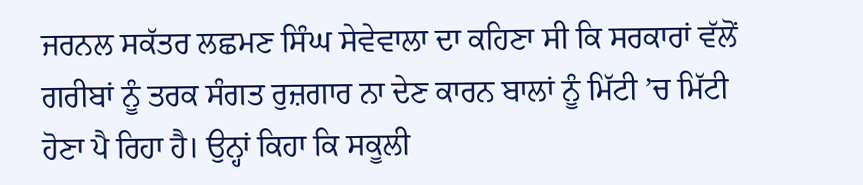ਜਰਨਲ ਸਕੱਤਰ ਲਛਮਣ ਸਿੰਘ ਸੇਵੇਵਾਲਾ ਦਾ ਕਹਿਣਾ ਸੀ ਕਿ ਸਰਕਾਰਾਂ ਵੱਲੋਂ ਗਰੀਬਾਂ ਨੂੰ ਤਰਕ ਸੰਗਤ ਰੁਜ਼ਗਾਰ ਨਾ ਦੇਣ ਕਾਰਨ ਬਾਲਾਂ ਨੂੰ ਮਿੱਟੀ ’ਚ ਮਿੱਟੀ ਹੋਣਾ ਪੈ ਰਿਹਾ ਹੈ। ਉਨ੍ਹਾਂ ਕਿਹਾ ਕਿ ਸਕੂਲੀ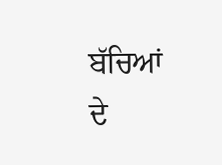ਬੱਚਿਆਂ ਦੇ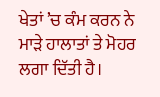ਖੇਤਾਂ ’ਚ ਕੰਮ ਕਰਨ ਨੇ ਮਾੜੇ ਹਾਲਾਤਾਂ ਤੇ ਮੋਹਰ ਲਗਾ ਦਿੱਤੀ ਹੈ।